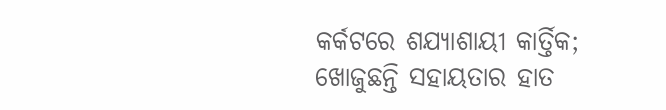କର୍କଟରେ ଶଯ୍ୟାଶାୟୀ କାର୍ତ୍ତିକ; ଖୋଜୁଛନ୍ତି ସହାୟତାର ହାତ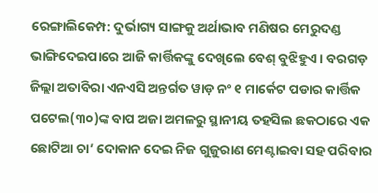ରେଙ୍ଗାଲିକେମ୍ପ: ଦୁର୍ଭାଗ୍ୟ ସାଙ୍ଗକୁ ଅର୍ଥାଭାବ ମଣିଷର ମେରୁଦଣ୍ଡ ଭାଙ୍ଗିଦେଇପାରେ ଆଜି କାର୍ତ୍ତିକଙ୍କୁ ଦେଖିଲେ ବେଶ୍ ବୁଝିହୁଏ। ବରଗଡ଼ ଜିଲ୍ଲା ଅତାବିରା ଏନଏସି ଅନ୍ତର୍ଗତ ୱାଡ଼ ନଂ ୧ ମାର୍କେଟ ପଡାର କାର୍ତ୍ତିକ ପଟେଲ(୩୦)ଙ୍କ ବାପ ଅଜା ଅମଳରୁ ସ୍ଥାନୀୟ ତହସିଲ ଛକଠାରେ ଏକ ଛୋଟିଆ ଚା’ ଦୋକାନ ଦେଇ ନିଜ ଗୁଜୁରାଣ ମେଣ୍ଟାଇବା ସହ ପରିବାର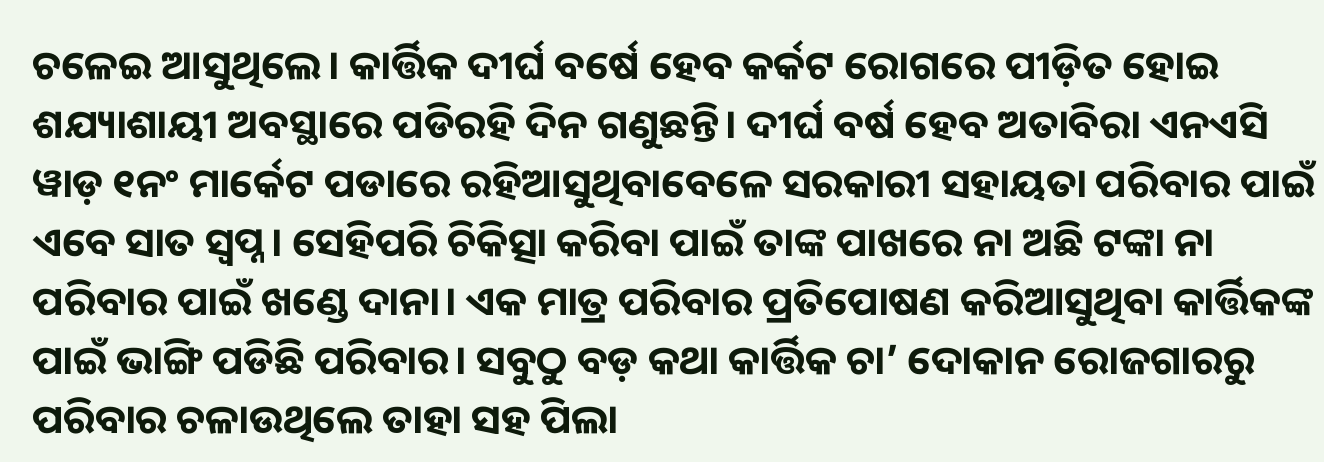ଚଳେଇ ଆସୁଥିଲେ। କାର୍ତ୍ତିକ ଦୀର୍ଘ ବର୍ଷେ ହେବ କର୍କଟ ରୋଗରେ ପୀଡ଼ିତ ହୋଇ ଶଯ୍ୟାଶାୟୀ ଅବସ୍ଥାରେ ପଡିରହି ଦିନ ଗଣୁଛନ୍ତି। ଦୀର୍ଘ ବର୍ଷ ହେବ ଅତାବିରା ଏନଏସି ୱାଡ଼ ୧ନଂ ମାର୍କେଟ ପଡାରେ ରହିଆସୁଥିବାବେଳେ ସରକାରୀ ସହାୟତା ପରିବାର ପାଇଁ ଏବେ ସାତ ସ୍ଵପ୍ନ। ସେହିପରି ଚିକିତ୍ସା କରିବା ପାଇଁ ତାଙ୍କ ପାଖରେ ନା ଅଛି ଟଙ୍କା ନା ପରିବାର ପାଇଁ ଖଣ୍ଡେ ଦାନା। ଏକ ମାତ୍ର ପରିବାର ପ୍ରତିପୋଷଣ କରିଆସୁଥିବା କାର୍ତ୍ତିକଙ୍କ ପାଇଁ ଭାଙ୍ଗି ପଡିଛି ପରିବାର। ସବୁଠୁ ବଡ଼ କଥା କାର୍ତ୍ତିକ ଚା’ ଦୋକାନ ରୋଜଗାରରୁ ପରିବାର ଚଳାଉଥିଲେ ତାହା ସହ ପିଲା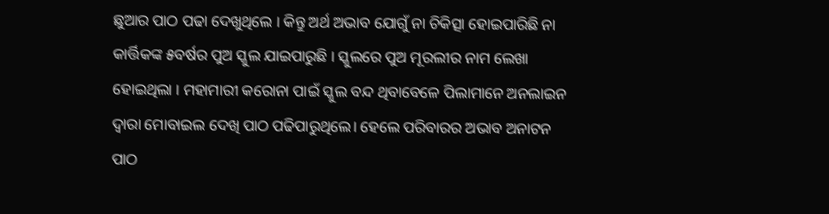ଛୁଆର ପାଠ ପଢା ଦେଖୁଥିଲେ । କିନ୍ତୁ ଅର୍ଥ ଅଭାବ ଯୋଗୁଁ ନା ଚିକିତ୍ସା ହୋଇପାରିଛି ନା କାର୍ତ୍ତିକଙ୍କ ୫ବର୍ଷର ପୁଅ ସ୍କୁଲ ଯାଇପାରୁଛି । ସ୍କୁଲରେ ପୁଅ ମୂରଲୀର ନାମ ଲେଖା ହୋଇଥିଲା । ମହାମାରୀ କରୋନା ପାଇଁ ସ୍କୁଲ ବନ୍ଦ ଥିବାବେଳେ ପିଲାମାନେ ଅନଲାଇନ ଦ୍ଵାରା ମୋବାଇଲ ଦେଖି ପାଠ ପଢିପାରୁଥିଲେ। ହେଲେ ପରିବାରର ଅଭାବ ଅନାଟନ ପାଠ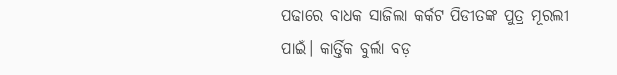ପଢାରେ ବାଧକ ସାଜିଲା କର୍କଟ ପିଡୀତଙ୍କ ପୁତ୍ର ମୂରଲୀ ପାଇଁ। କାର୍ତ୍ତିକ ବୁର୍ଲା ବଡ଼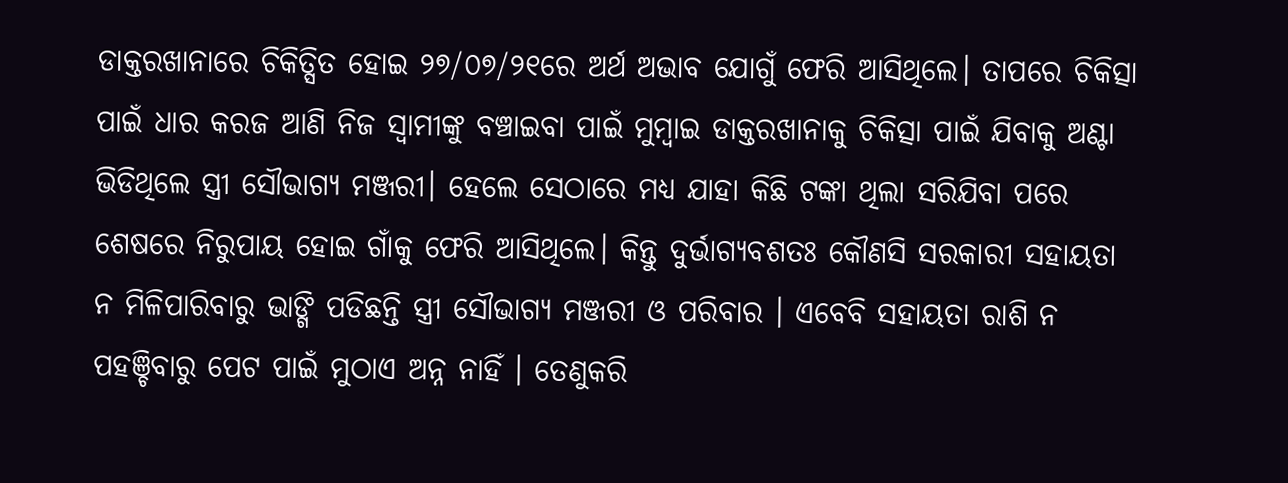ଡାକ୍ତରଖାନାରେ ଚିକିତ୍ସିତ ହୋଇ ୨୭/୦୭/୨୧ରେ ଅର୍ଥ ଅଭାବ ଯୋଗୁଁ ଫେରି ଆସିଥିଲେ। ତାପରେ ଚିକିତ୍ସା ପାଇଁ ଧାର କରଜ ଆଣି ନିଜ ସ୍ୱାମୀଙ୍କୁ ବଞ୍ଚାଇବା ପାଇଁ ମୁମ୍ବାଇ ଡାକ୍ତରଖାନାକୁ ଚିକିତ୍ସା ପାଇଁ ଯିବାକୁ ଅଣ୍ଟା ଭିଡିଥିଲେ ସ୍ତ୍ରୀ ସୌଭାଗ୍ୟ ମଞ୍ଜରୀ। ହେଲେ ସେଠାରେ ମଧ୍ୟ ଯାହା କିଛି ଟଙ୍କା ଥିଲା ସରିଯିବା ପରେ ଶେଷରେ ନିରୁପାୟ ହୋଇ ଗାଁକୁ ଫେରି ଆସିଥିଲେ। କିନ୍ତୁ ଦୁର୍ଭାଗ୍ୟବଶତଃ କୌଣସି ସରକାରୀ ସହାୟତା ନ ମିଳିପାରିବାରୁ ଭାଙ୍ଗି ପଡିଛନ୍ତି ସ୍ତ୍ରୀ ସୌଭାଗ୍ୟ ମଞ୍ଜରୀ ଓ ପରିବାର । ଏବେବି ସହାୟତା ରାଶି ନ ପହଞ୍ଚିବାରୁ ପେଟ ପାଇଁ ମୁଠାଏ ଅନ୍ନ ନାହିଁ । ତେଣୁକରି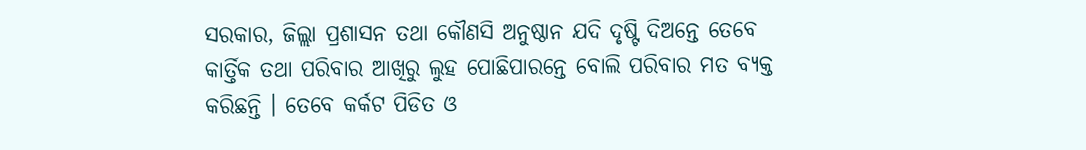ସରକାର, ଜିଲ୍ଲା ପ୍ରଶାସନ ତଥା କୌଣସି ଅନୁଷ୍ଠାନ ଯଦି ଦୃଷ୍ଟି ଦିଅନ୍ତେ ତେବେ କାର୍ତ୍ତିକ ତଥା ପରିବାର ଆଖିରୁ ଲୁହ ପୋଛିପାରନ୍ତେ ବୋଲି ପରିବାର ମତ ବ୍ୟକ୍ତ କରିଛନ୍ତି । ତେବେ କର୍କଟ ପିଡିତ ଓ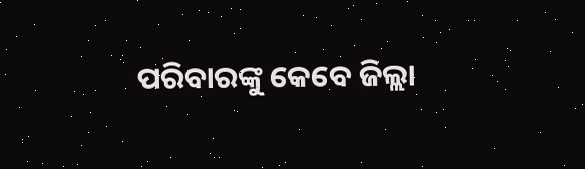ପରିବାରଙ୍କୁ କେବେ ଜିଲ୍ଲା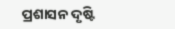ପ୍ରଶାସନ ଦୃଷ୍ଟି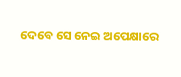ଦେବେ ସେ ନେଇ ଅପେକ୍ଷାରେ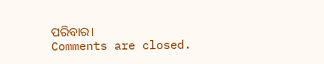ପରିବାର।
Comments are closed.